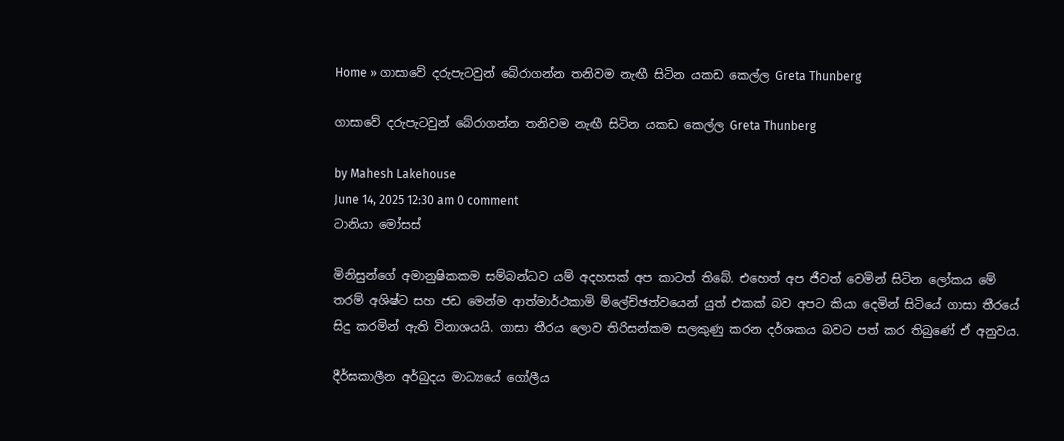Home » ගාසාවේ දරුපැටවුන් බේරාගන්න තනිවම නැඟී සිටින යකඩ කෙල්ල Greta Thunberg

ගාසාවේ දරුපැටවුන් බේරාගන්න තනිවම නැඟී සිටින යකඩ කෙල්ල Greta Thunberg

by Mahesh Lakehouse
June 14, 2025 12:30 am 0 comment
ටානියා මෝසස්

මිනිසුන්ගේ අමානුෂිකකම සම්බන්ධව යම් අදහසක් අප කාටත් තිබේ. එහෙත් අප ජීවත් වෙමින් සිටින ලෝකය මේ තරම් අශිෂ්ට සහ ජඩ මෙන්ම ආත්මාර්ථකාමි ම්ලේච්ඡත්වයෙන් යුත් එකක් බව අපට කියා දෙමින් සිටියේ ගාසා තීරයේ සිදු කරමින් ඇති විනාශයයි. ගාසා තීරය ලොව තිරිසන්කම සලකුණු කරන දර්ශකය බවට පත් කර තිබුණේ ඒ අනුවය.

දීර්ඝකාලීන අර්බුදය මාධ්‍යයේ ගෝලීය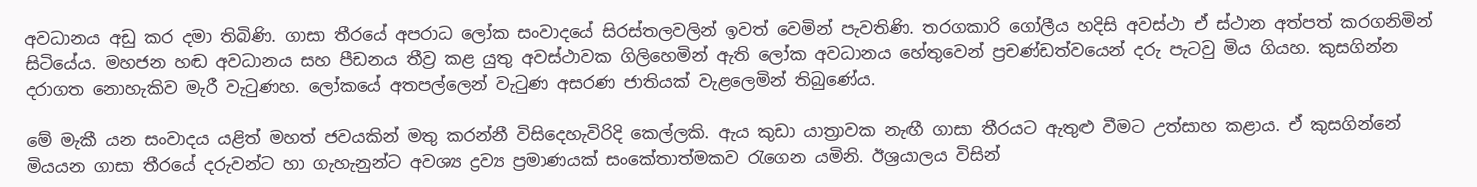අවධානය අඩු කර දමා තිබිණි. ගාසා තීරයේ අපරාධ ලෝක සංවාදයේ සිරස්තලවලින් ඉවත් වෙමින් පැවතිණි. තරගකාරි ගෝලීය හදිසි අවස්ථා ඒ ස්ථාන අත්පත් කරගනිමින් සිටියේය. මහජන හඬ අවධානය සහ පීඩනය තීව්‍ර කළ යුතු අවස්ථාවක ගිලිහෙමින් ඇති ලෝක අවධානය හේතුවෙන් ප්‍රචණ්ඩත්වයෙන් දරු පැටවු මිය ගියහ. කුසගින්න දරාගත නොහැකිව මැරී වැටුණහ. ලෝකයේ අතපල්ලෙන් වැටුණ අසරණ ජාතියක් වැළලෙමින් තිබුණේය.

මේ මැකී යන සංවාදය යළිත් මහත් ජවයකින් මතු කරන්නී විසිදෙහැවිරිදි කෙල්ලකි. ඇය කුඩා යාත්‍රාවක නැඟී ගාසා තීරයට ඇතුළු වීමට උත්සාහ කළාය. ඒ කුසගින්නේ මියයන ගාසා තීරයේ දරුවන්ට හා ගැහැනුන්ට අවශ්‍ය ද්‍රව්‍ය ප්‍රමාණයක් සංකේතාත්මකව රැගෙන යමිනි. ඊශ්‍රයාලය විසින්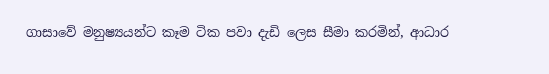ගාසාවේ මනුෂ්‍යයන්ට කෑම ටික පවා දැඩි ලෙස සීමා කරමින්, ආධාර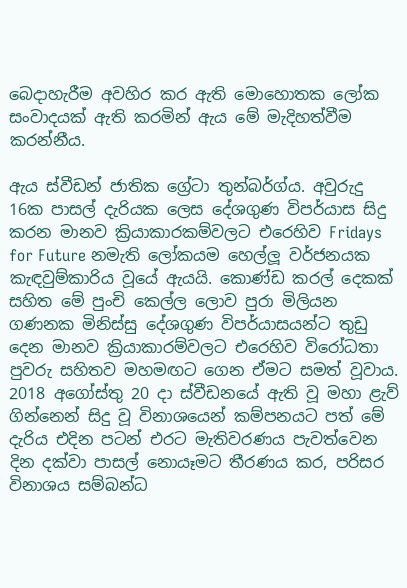බෙදාහැරීම අවහිර කර ඇති මොහොතක ලෝක සංවාදයක් ඇති කරමින් ඇය මේ මැදිහත්වීම කරන්නීය.

ඇය ස්වීඩන් ජාතික ග්‍රේටා තුන්බර්ග්ය. අවුරුදු 16ක පාසල් දැරියක ලෙස දේශගුණ විපර්යාස සිදු කරන මානව ක්‍රියාකාරකම්වලට එරෙහිව Fridays for Future නමැති ලෝකයම හෙල්ලූ වර්ජනයක කැඳවුම්කාරිය වූයේ ඇයයි. කොණ්ඩ කරල් දෙකක් සහිත මේ පුංචි කෙල්ල ලොව පුරා මිලියන ගණනක මිනිස්සු දේශගුණ විපර්යාසයන්ට තුඩු දෙන මානව ක්‍රියාකාරම්වලට එරෙහිව විරෝධතා පුවරු සහිතව මහමඟට ගෙන ඒමට සමත් වූවාය. 2018 අගෝස්තු 20 දා ස්වීඩනයේ ඇති වූ මහා ළැව් ගින්නෙන් සිදු වූ විනාශයෙන් කම්පනයට පත් මේ දැරිය එදින පටන් එරට මැතිවරණය පැවත්වෙන දින ‍දක්වා පාසල් නොයෑමට තීරණය කර, පරිසර විනාශය සම්බන්ධ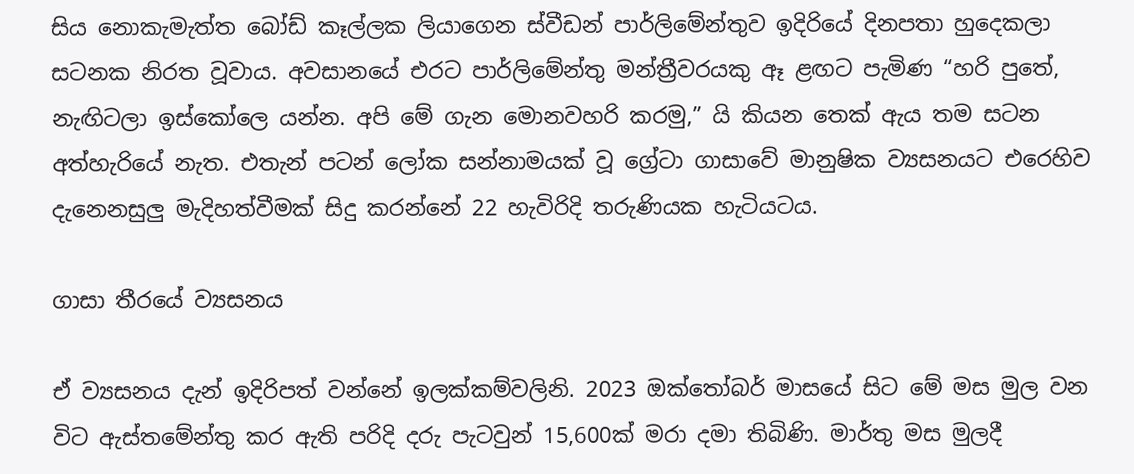සිය නොකැමැත්ත බෝඩ් කෑල්ලක ලියා‍ගෙන ස්වීඩන් පාර්ලිමේන්තුව ඉදිරියේ දිනපතා හුදෙකලා සටනක නිරත වූවාය. අවසාන‍යේ එරට පාර්ලිමේන්තු මන්ත්‍රීවරයකු ඈ ළඟට පැමිණ “හරි පුතේ, නැඟිටලා ඉස්කෝලෙ යන්න. අපි ‍මේ ගැන මොනවහරි කරමු,” යි කියන ‍තෙක් ඇය තම සටන අත්හැරියේ නැත. එතැන් පටන් ලෝක සන්නාමයක් වූ ග්‍රේටා ගාසාවේ මානුෂික ව්‍යසනයට එරෙහිව දැනෙනසුලු මැදිහත්වීමක් සිදු කරන්නේ 22 හැවිරිදි තරුණියක හැටියටය.

ගාසා තීරයේ ව්‍යසනය

ඒ ව්‍යසනය දැන් ඉදිරිපත් වන්නේ ඉලක්කම්වලිනි. 2023 ඔක්තෝබර් මාසයේ සිට මේ මස මුල වන විට ඇස්තමේන්තු කර ඇති පරිදි දරු පැටවුන් 15,600ක් මරා දමා තිබිණි. මාර්තු මස මුලදී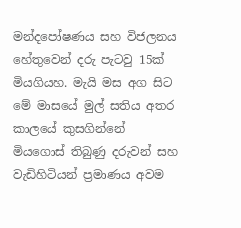මන්දපෝෂණය සහ විජලනය හේතුවෙන් දරු පැටවු 15ක් මියගියහ. මැයි මස අග සිට මේ මාසයේ මුල් සතිය අතර කාලයේ කුසගින්නේ මියගොස් තිබුණු දරුවන් සහ වැඩිහිටියන් ප්‍රමාණය අවම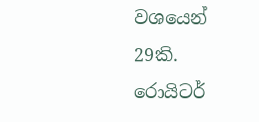වශයෙන් 29කි. රොයිටර්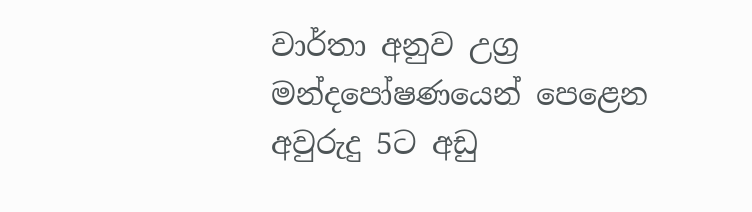වාර්තා අනුව උග්‍ර මන්දපෝෂණයෙන් පෙළෙන අවුරුදු 5ට අඩු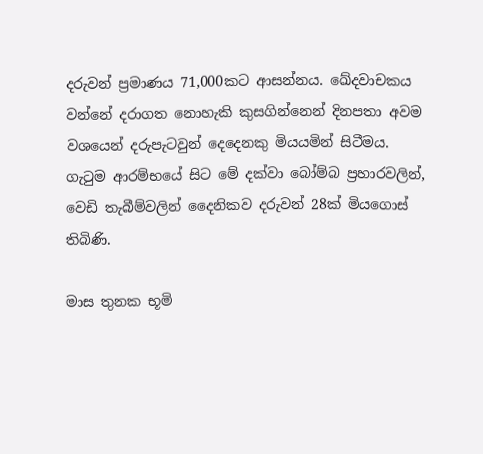දරුවන් ප්‍රමාණය 71,000කට ආසන්නය. ඛේදවාචකය වන්නේ දරාගත නොහැකි කුසගින්නෙන් දිනපතා අවම වශයෙන් දරුපැටවුන් දෙදෙනකු මියයමින් සිටීමය. ගැටුම ආරම්භයේ සිට මේ දක්වා බෝම්බ ප්‍රහාරවලින්, වෙඩි තැබීම්වලින් දෛනිකව දරුවන් 28ක් මියගොස් තිබිණි.

මාස තුනක භූමි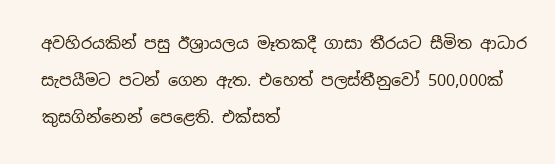අවහිරයකින් පසු ඊශ්‍රායලය මෑතකදී ගාසා තීරයට සීමිත ආධාර සැපයීමට පටන් ගෙන ඇත. එහෙත් පලස්තීනුවෝ 500,000ක් කුසගින්නෙන් පෙළෙති. එක්සත්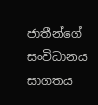ජාතීන්ගේ සංවිධානය සාගතය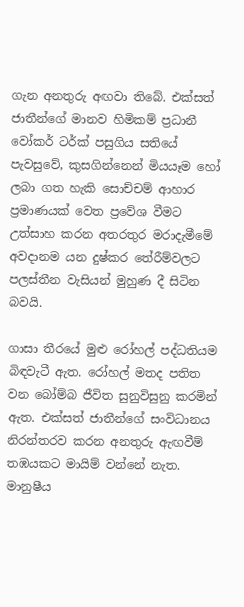ගැන අනතුරු අඟවා තිබේ. එක්සත් ජාතීන්ගේ මානව හිමිකම් ප්‍රධානී වෝකර් ටර්ක් පසුගිය සතියේ පැවසුවේ, කුසගින්නෙන් මියයෑම හෝ ලබා ගත හැකි සොච්චම් ආහාර ප්‍රමාණයක් වෙත ප්‍රවේශ වීමට උත්සාහ කරන අතරතුර මරාදැමීමේ අවදානම යන දුෂ්කර තේරීම්වලට පලස්තීන වැසියන් මුහුණ දී සිටින බවයි.

ගාසා තීරයේ මුළු රෝහල් පද්ධතියම බිඳවැටී ඇත. රෝහල් මතද පතිත වන බෝම්බ ජීවිත සුනුවිසුනු කරමින් ඇත. එක්සත් ජාතීන්ගේ සංවිධානය නිරන්තරව කරන අනතුරු ඇඟවීම් තඹයකට මායිම් වන්නේ නැත. මානුෂීය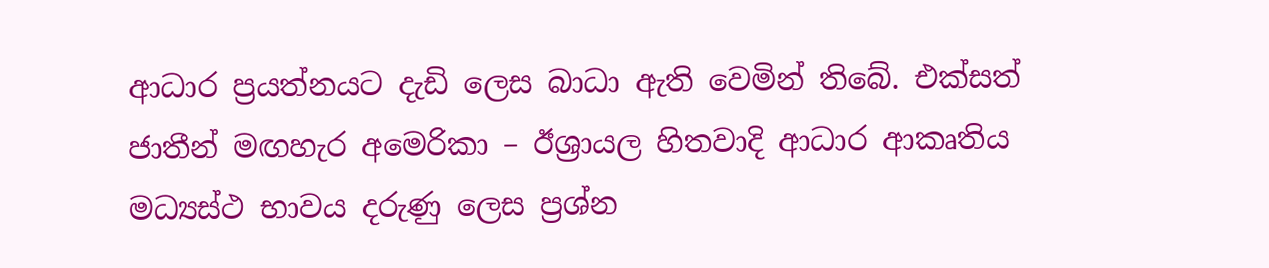ආධාර ප්‍රයත්නයට දැඩි ලෙස බාධා ඇති වෙමින් තිබේ. එක්සත් ජාතීන් මඟහැර අමෙරිකා – ඊශ්‍රායල හිතවාදි ආධාර ආකෘතිය මධ්‍යස්ථ භාවය දරුණු ලෙස ප්‍රශ්න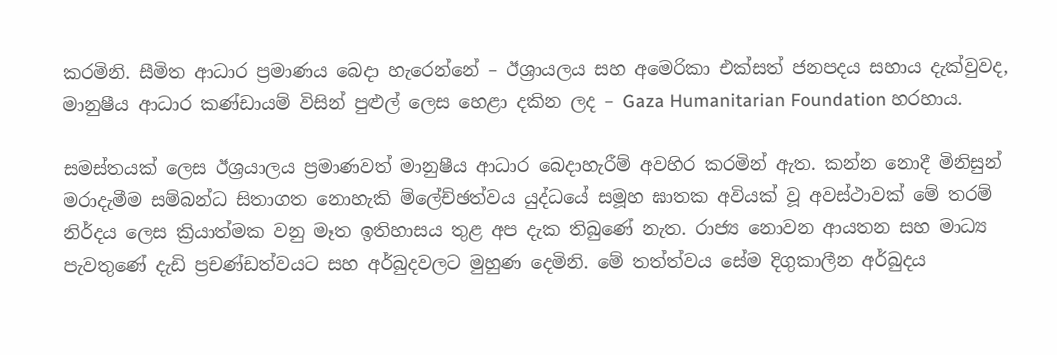කරමිනි. සීමිත ආධාර ප්‍රමාණය බෙදා හැරෙන්නේ – ඊශ්‍රායලය සහ අමෙරිකා එක්සත් ජනපදය සහාය දැක්වුවද, මානුෂීය ආධාර කණ්ඩායම් විසින් පුළුල් ලෙස හෙළා දකින ලද – Gaza Humanitarian Foundation හරහාය.

සමස්තයක් ලෙස ඊශ්‍රයාලය ප්‍රමාණවත් මානුෂීය ආධාර බෙදාහැරීම් අවහිර කරමින් ඇත. කන්න නොදී මිනිසුන් මරාදැමීම සම්බන්ධ සිතාගත නොහැකි ම්ලේච්ඡත්වය යුද්ධයේ සමූහ ඝාතක අවියක් වූ අවස්ථාවක් මේ තරම් නිර්දය ලෙස ක්‍රියාත්මක වනු මෑත ඉතිහාසය තුළ අප දැක තිබුණේ නැත. රාජ්‍ය නොවන ආයතන සහ මාධ්‍ය පැවතුණේ දැඩි ප්‍රචණ්ඩත්වයට සහ අර්බුදවලට මුහුණ දෙමිනි. මේ තත්ත්වය සේම දිගුකාලීන අර්බුදය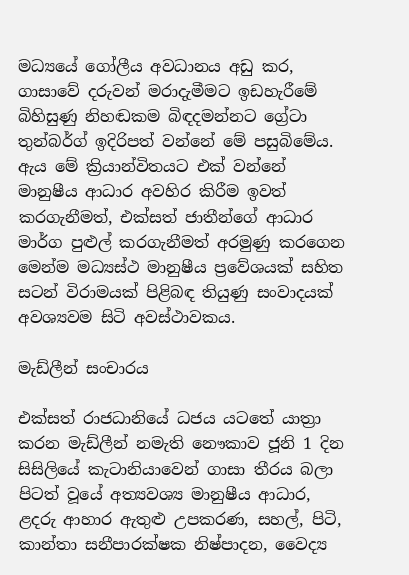මධ්‍යයේ ගෝලීය අවධානය අඩු කර, ගාසාවේ දරුවන් මරාදැමීමට ඉඩහැරීමේ බිහිසුණු නිහඬකම බිඳදමන්නට ග්‍රේටා තුන්බර්ග් ඉදිරිපත් වන්නේ මේ පසුබිමේය. ඇය මේ ක්‍රියාන්විතයට එක් වන්නේ මානුෂීය ආධාර අවහිර කිරීම ඉවත් කරගැනීමත්, එක්සත් ජාතීන්ගේ ආධාර මාර්ග පුළුල් කරගැනීමත් අරමුණු කරගෙන මෙන්ම මධ්‍යස්ථ මානුෂීය ප්‍රවේශයක් සහිත සටන් විරාමයක් පිළිබඳ තියුණු සංවාදයක් අවශ්‍යවම සිටි අවස්ථාවකය.

මැඩ්ලීන් සංචාරය

එක්සත් රාජධානියේ ධජය යටතේ යාත්‍රා කරන මැඩ්ලීන් නමැති නෞකාව ජූනි 1 දින සිසිලියේ කැටානියාවෙන් ගාසා තීරය බලා පිටත් වූයේ අත්‍යවශ්‍ය මානුෂීය ආධාර, ළදරු ආහාර ඇතුළු උපකරණ, සහල්, පිටි, කාන්තා සනීපාරක්ෂක නිෂ්පාදන, වෛද්‍ය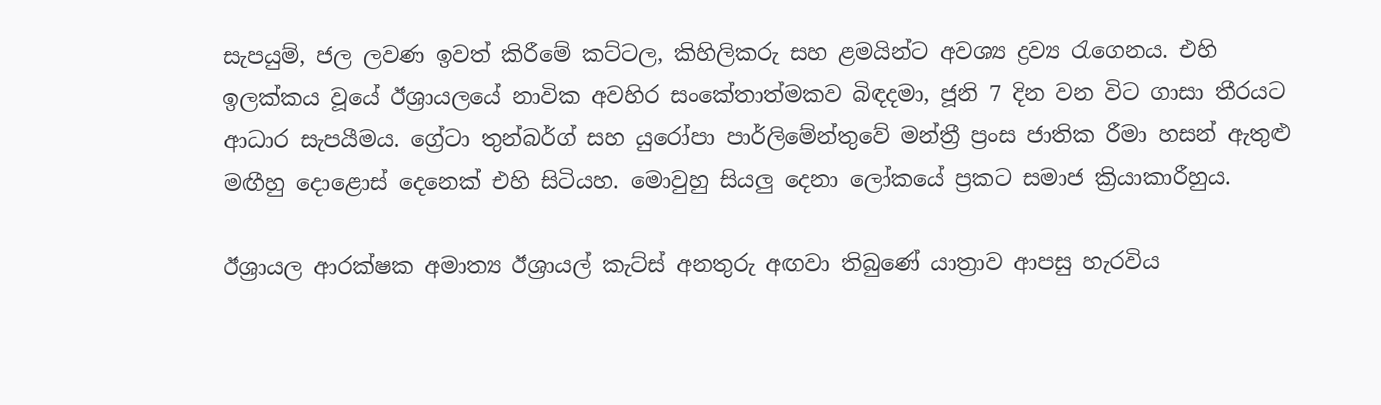සැපයුම්, ජල ලවණ ඉවත් කිරීමේ කට්ටල, කිහිලිකරු සහ ළමයින්ට අවශ්‍ය ද්‍රව්‍ය රැගෙනය. එහි ඉලක්කය වූයේ ඊශ්‍රායලයේ නාවික අවහිර සංකේතාත්මකව බිඳදමා, ජූනි 7 දින වන විට ගාසා තීරයට ආධාර සැපයීමය. ග්‍රේටා තුන්බර්ග් සහ යුරෝපා පාර්ලිමේන්තුවේ මන්ත්‍රී ප්‍රංස ජාතික රීමා හසන් ඇතුළු මඟීහු දොළොස් දෙනෙක් එහි සිටියහ. මොවුහු සියලු දෙනා ලෝකයේ ප්‍රකට සමාජ ක්‍රියාකාරීහුය.

ඊශ්‍රායල ආරක්ෂක අමාත්‍ය ඊශ්‍රායල් කැට්ස් අනතුරු අඟවා තිබුණේ යාත්‍රාව ආපසු හැරවිය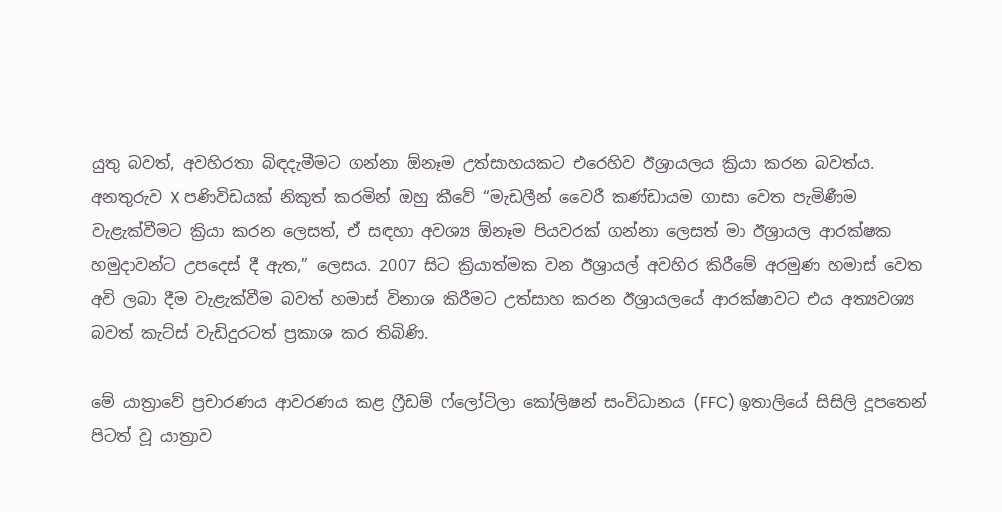යුතු බවත්, අවහිරතා බිඳදැමීමට ගන්නා ඕනෑම උත්සාහයකට එරෙහිව ඊශ්‍රායලය ක්‍රියා කරන බවත්ය. අනතුරුව X පණිවිඩයක් නිකුත් කරමින් ඔහු කීවේ “මැඩලීන් වෛරී කණ්ඩායම ගාසා වෙත පැමිණීම වැළැක්වීමට ක්‍රියා කරන ලෙසත්, ඒ සඳහා අවශ්‍ය ඕනෑම පියවරක් ගන්නා ලෙසත් මා ඊශ්‍රායල ආරක්ෂක හමුදාවන්ට උපදෙස් දී ඇත,” ලෙසය. 2007 සිට ක්‍රියාත්මක වන ඊශ්‍රායල් අවහිර කිරීමේ අරමුණ හමාස් වෙත අවි ලබා දීම වැළැක්වීම බවත් හමාස් විනාශ කිරීමට උත්සාහ කරන ඊශ්‍රායලයේ ආරක්ෂාවට එය අත්‍යවශ්‍ය බවත් කැට්ස් වැඩිදුරටත් ප්‍රකාශ කර තිබිණි.

මේ යාත්‍රාවේ ප්‍රචාරණය ආවරණය කළ ෆ්‍රීඩම් ෆ්ලෝටිලා කෝලිෂන් සංවිධානය (FFC) ඉතාලියේ සිසිලි දූපතෙන් පිටත් වූ යාත්‍රාව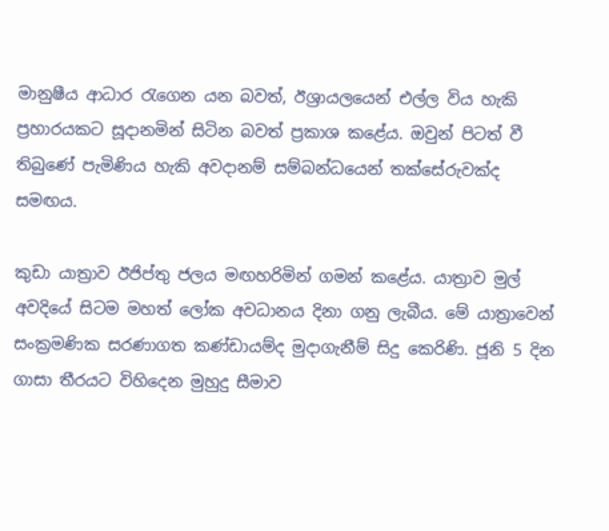මානුෂීය ආධාර රැගෙන යන බවත්, ඊශ්‍රායලයෙන් එල්ල විය හැකි ප්‍රහාරයකට සූදානමින් සිටින බවත් ප්‍රකාශ කළේය. ඔවුන් පිටත් වී තිබුණේ පැමිණිය හැකි අවදානම් සම්බන්ධයෙන් තක්සේරුවක්ද සමඟය.

කුඩා යාත්‍රාව ඊජිප්තු ජලය මඟහරිමින් ගමන් කළේය. යාත්‍රාව මුල් අවදියේ සිටම මහත් ලෝක අවධානය දිනා ගනු ලැබීය. මේ යාත්‍රාවෙන් සංක්‍රමණික සරණාගත කණ්ඩායම්ද මුදාගැනීම් සිදු කෙරිණි. ජූනි 5 දින ගාසා තීරයට විහිදෙන මුහුදු සීමාව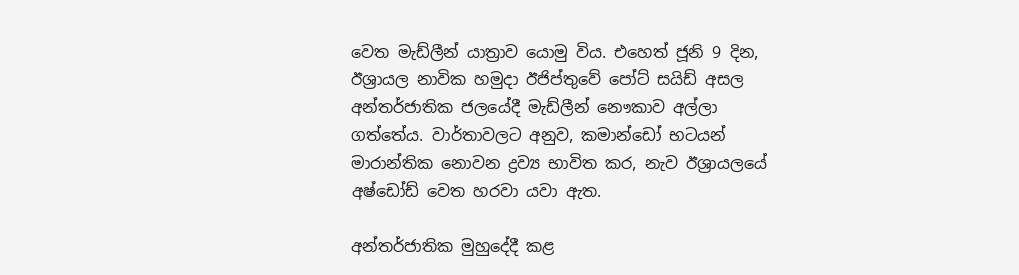වෙත මැඩ්ලීන් යාත්‍රාව යොමු විය. එහෙත් ජූනි 9 දින, ඊශ්‍රායල නාවික හමුදා ඊජිප්තුවේ පෝට් සයිඩ් අසල අන්තර්ජාතික ජලයේදී මැඩ්ලීන් නෞකාව අල්ලා ගත්තේය. වාර්තාවලට අනුව, කමාන්ඩෝ භටයන් මාරාන්තික නොවන ද්‍රව්‍ය භාවිත කර, නැව ඊශ්‍රායලයේ අෂ්ඩෝඩ් වෙත හරවා යවා ඇත.

අන්තර්ජාතික මුහුදේදී කළ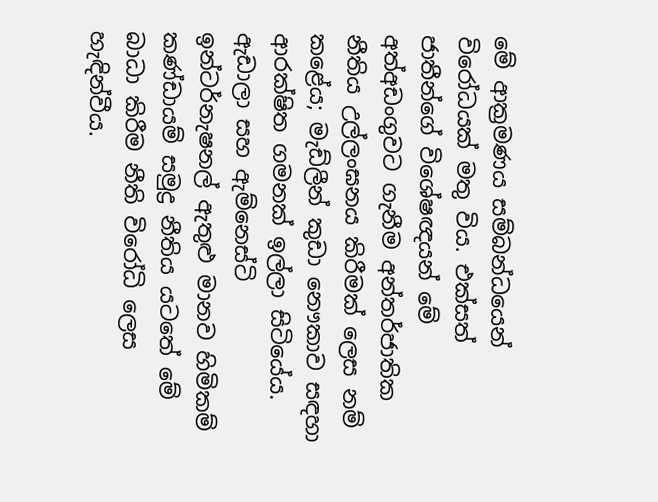මේ ආක්‍රමණය සම්බන්ධයෙන් විරෝධයක් මතු විය. එක්සත් ජාතීන්ගේ විශේෂඥයන් මේ අත්අඩංගුවට ගැනීම අන්තර්ජාතික නීතිය උල්ලංඝනය කිරීමක් ලෙස නම් කළේය; මැඩ්ලීන් කුඩා නෞකාව සඳහා ආරක්ෂිත ගමනක් ඉල්ලා සිටියේය. ඇඩාලා සහ ඇම්නෙස්ටි ඉන්ටර්නැෂනල් ඇතුළු මානව හිමිකම් කණ්ඩායම් සමුද්‍ර නීතිය යටතේ මේ බාධා කිරීම නීති විරෝධි ලෙස හැඳින්වීය.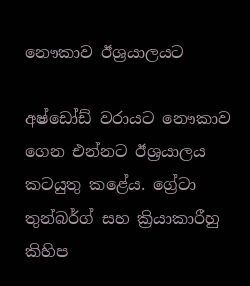නෞකාව ඊශ්‍රයාලයට

අෂ්ඩෝඩ් වරායට නෞකාව ගෙන එන්නට ඊශ්‍රයාලය කටයුතු කළේය. ග්‍රේටා තුන්බර්ග් සහ ක්‍රියාකාරීහු කිහිප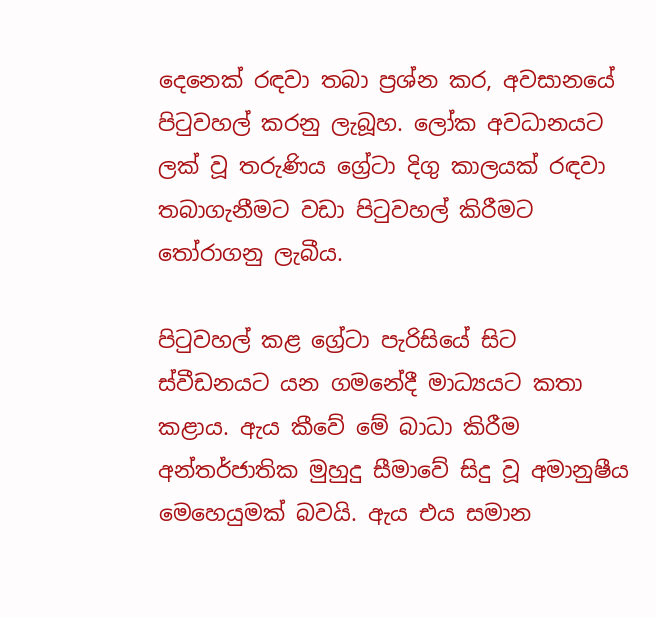දෙනෙක් රඳවා තබා ප්‍රශ්න කර, අවසානයේ පිටුවහල් කරනු ලැබූහ. ලෝක අවධානයට ලක් වූ තරුණිය ග්‍රේටා දිගු කාලයක් රඳවා තබාගැනීමට වඩා පිටුවහල් කිරීමට තෝරාගනු ලැබීය.

පිටුවහල් කළ ග්‍රේටා පැරිසියේ සිට ස්වීඩනයට යන ගමනේදී මාධ්‍යයට කතා කළාය. ඇය කීවේ මේ බාධා කිරීම අන්තර්ජාතික මුහුදු සීමාවේ සිදු වූ අමානුෂීය මෙහෙයුමක් බවයි. ඇය එය සමාන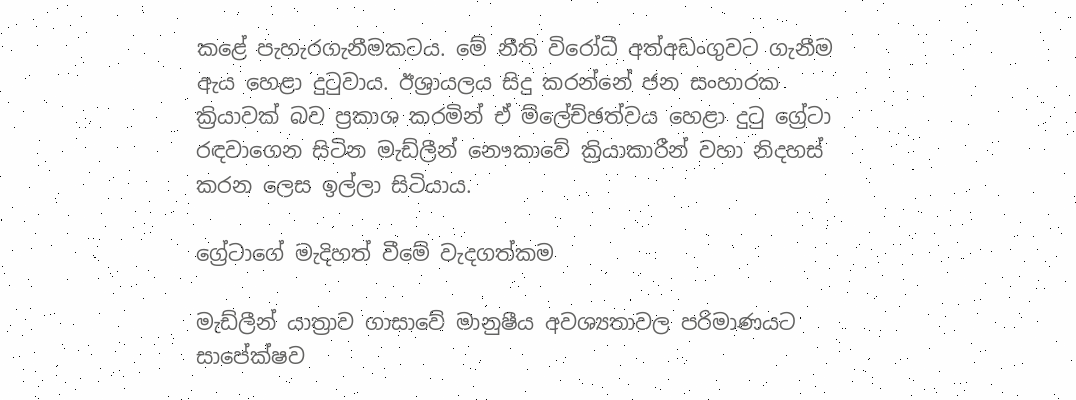කළේ පැහැරගැනීමකටය. මේ නීති විරෝධී අත්අඩංගුවට ගැනීම ඇය හෙළා දුටුවාය. ඊශ්‍රායලය සිදු කරන්නේ ජන සංහාරක ක්‍රියාවක් බව ප්‍රකාශ කරමින් ඒ ම්ලේච්ඡත්වය හෙළා දුටු ග්‍රේටා රඳවාගෙන සිටින මැඩ්ලීන් නෞකාවේ ක්‍රියාකාරීන් වහා නිදහස් කරන ලෙස ඉල්ලා සිටියාය.

ග්‍රේටාගේ මැදිහත් වීමේ වැදගත්කම

මැඩ්ලීන් යාත්‍රාව ගාසාවේ මානුෂීය අවශ්‍යතාවල පරිමාණයට සාපේක්ෂව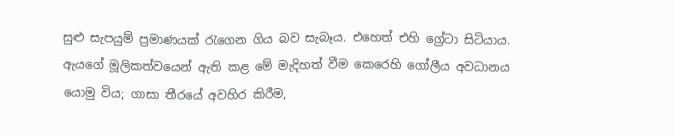සුළු සැපයුම් ප්‍රමාණයක් රැගෙන ගිය බව සැබෑය. එහෙත් එහි ග්‍රේටා සිටියාය. ඇයගේ මූලිකත්වයෙන් ඇති කළ මේ මැදිහත් වීම කෙරෙහි ගෝලීය අවධානය යොමු විය; ගාසා තීරයේ අවහිර කිරීම,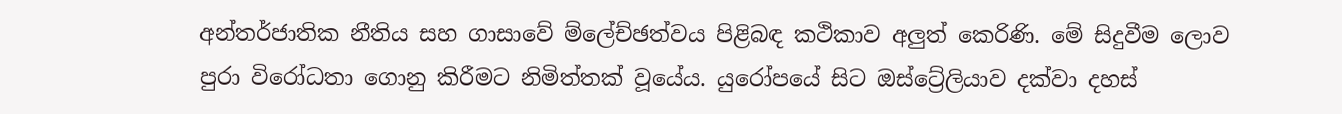අන්තර්ජාතික නීතිය සහ ගාසාවේ ම්ලේච්ඡත්වය පිළිබඳ කථිකාව අලුත් කෙරිණි. මේ සිදුවීම ලොව පුරා විරෝධතා ගොනු කිරීමට නිමිත්තක් වූයේය. යුරෝපයේ සිට ඔස්ට්‍රේලියාව දක්වා දහස්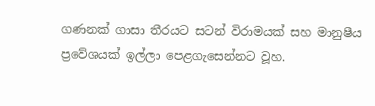ගණනක් ගාසා තීරයට සටන් විරාමයක් සහ මානුෂීය ප්‍රවේශයක් ඉල්ලා පෙළගැසෙන්නට වූහ.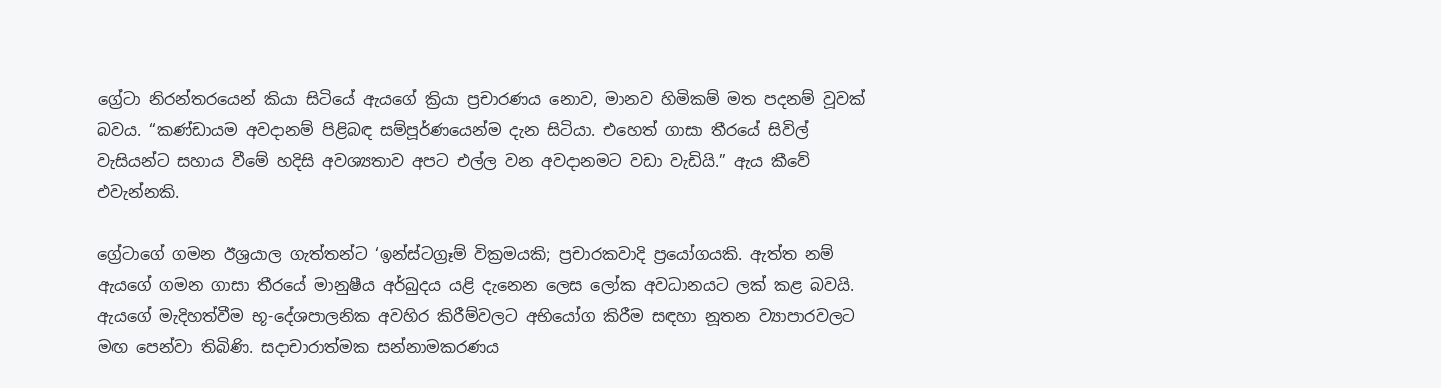ග්‍රේටා නිරන්තරයෙන් කියා සිටියේ ඇයගේ ක්‍රියා ප්‍රචාරණය නොව, මානව හිමිකම් මත පදනම් වූවක් බවය. “කණ්ඩායම අවදානම් පිළිබඳ සම්පූර්ණයෙන්ම දැන සිටියා. එහෙත් ගාසා තීරයේ සිවිල් වැසියන්ට සහාය වීමේ හදිසි අවශ්‍යතාව අපට එල්ල වන අවදානමට වඩා වැඩියි.” ඇය කීවේ එවැන්නකි.

ග්‍රේටාගේ ගමන ඊශ්‍රයාල ගැත්තන්ට ‘ඉන්ස්ටග්‍රෑම් වික්‍රමයකි; ප්‍රචාරකවාදි ප්‍රයෝගයකි. ඇත්ත නම් ඇයගේ ගමන ගාසා තීරයේ මානුෂීය අර්බුදය යළි දැනෙන ලෙස ලෝක අවධානයට ලක් කළ බවයි. ඇයගේ මැදිහත්වීම භූ-දේශපාලනික අවහිර කිරීම්වලට අභියෝග කිරීම සඳහා නූතන ව්‍යාපාරවලට මඟ පෙන්වා තිබිණි. සදාචාරාත්මක සන්නාමකරණය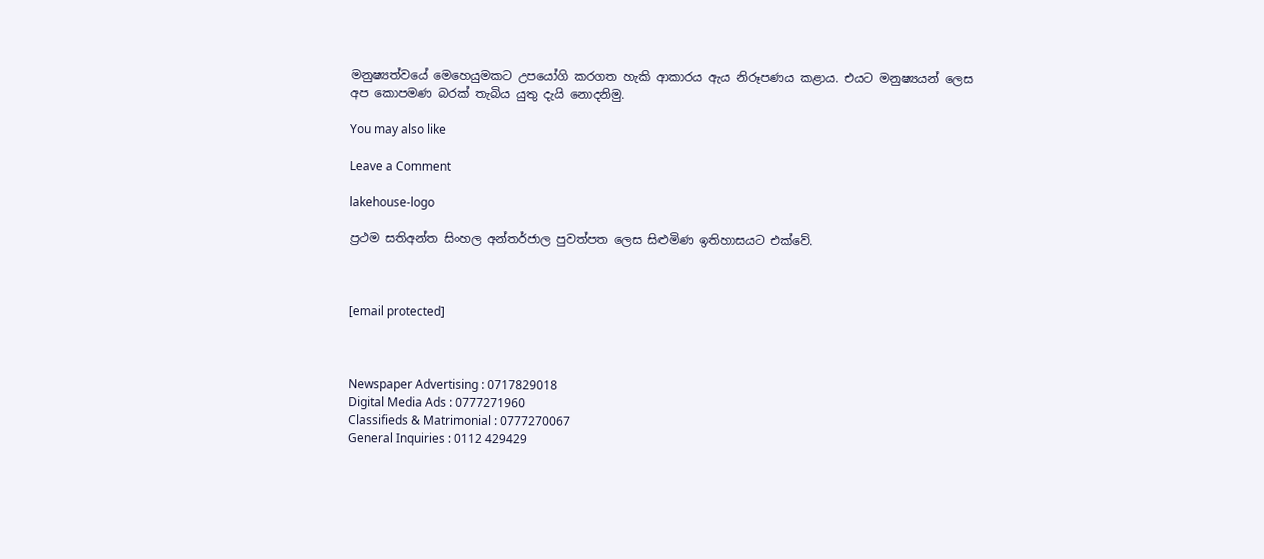මනුෂ්‍යත්වයේ මෙහෙයුමකට උපයෝගි කරගත හැකි ආකාරය ඇය නිරූපණය කළාය. එයට මනුෂ්‍යයන් ලෙස අප කොපමණ බරක් තැබිය යුතු දැයි නොදනිමු.

You may also like

Leave a Comment

lakehouse-logo

ප්‍රථම සතිඅන්ත සිංහල අන්තර්ජාල පුවත්පත ලෙස සිළුමිණ ඉතිහාසයට එක්වේ.



[email protected]



Newspaper Advertising : 0717829018
Digital Media Ads : 0777271960
Classifieds & Matrimonial : 0777270067
General Inquiries : 0112 429429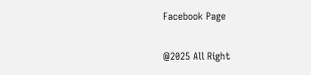Facebook Page

@2025 All Right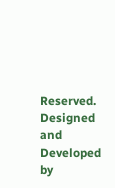Reserved. Designed and Developed by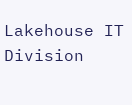Lakehouse IT Division